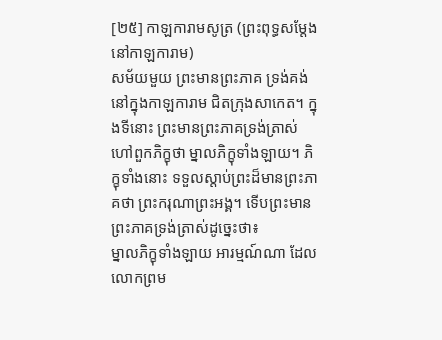[២៥] កាឡការាមសូត្រ (ព្រះពុទ្ធសម្តែងនៅកាឡការាម)
សម័យមួយ ព្រះមានព្រះភាគ ទ្រង់គង់នៅក្នុងកាឡការាម ជិតក្រុងសាកេត។ ក្នុងទីនោះ ព្រះមានព្រះភាគទ្រង់ត្រាស់ហៅពួកភិក្ខុថា ម្នាលភិក្ខុទាំងឡាយ។ ភិក្ខុទាំងនោះ ទទួលស្តាប់ព្រះដ៏មានព្រះភាគថា ព្រះករុណាព្រះអង្គ។ ទើបព្រះមានព្រះភាគទ្រង់ត្រាស់ដូច្នេះថា៖
ម្នាលភិក្ខុទាំងឡាយ អារម្មណ៍ណា ដែលលោកព្រម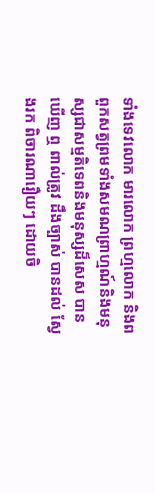ទាំងទេវលោក មារលោក ព្រហ្មលោក និងពពួកសត្វព្រមទាំងសមណព្រាហ្មណ៍និងមនុស្សជាសម្មតិទេពនិងមនុស្សដ៏សេស បានឃើញ ឮ ពាល់ត្រូវ ដឹងច្បាស់ បានដល់ ស្វែងរក ពិចារណារឿយៗ ដោយចិ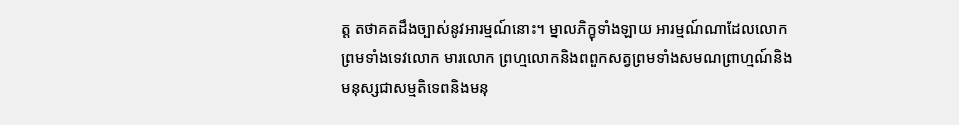ត្ត តថាគតដឹងច្បាស់នូវអារម្មណ៍នោះ។ ម្នាលភិក្ខុទាំងឡាយ អារម្មណ៍ណាដែលលោកព្រមទាំងទេវលោក មារលោក ព្រហ្មលោកនិងពពួកសត្វព្រមទាំងសមណព្រាហ្មណ៍និងមនុស្សជាសម្មតិទេពនិងមនុ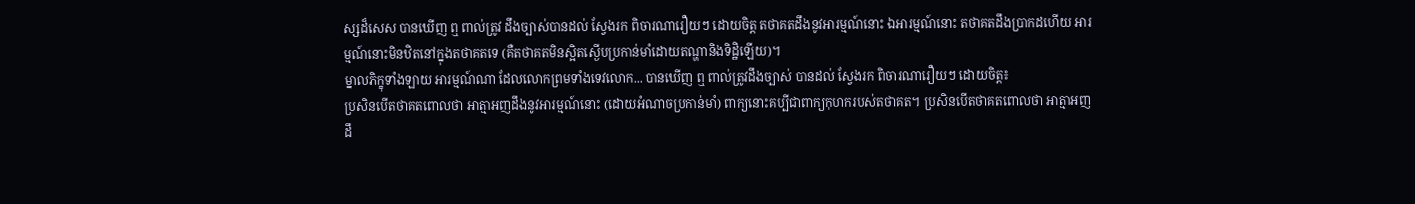ស្សដ៏សេស បានឃើញ ឮ ពាល់ត្រូវ ដឹងច្បាស់បានដល់ ស្វែងរក ពិចារណារឿយៗ ដោយចិត្ត តថាគតដឹងនូវអារម្មណ៍នោះ ឯអារម្មណ៍នោះ តថាគតដឹងប្រាកដហើយ អារម្មណ៍នោះមិនឋិតនៅក្នុងតថាគតទេ (គឺតថាគតមិនស្អិតស្ងើបប្រកាន់មាំដោយតណ្ហានិងទិដ្ឋិឡើយ)។
ម្នាលភិក្ខុទាំងឡាយ អារម្មណ៍ណា ដែលលោកព្រមទាំងទេវលោក... បានឃើញ ឮ ពាល់ត្រូវដឹងច្បាស់ បានដល់ ស្វែងរក ពិចារណារឿយៗ ដោយចិត្ត៖
ប្រសិនបើតថាគតពោលថា អាត្មាអញដឹងនូវអារម្មណ៍នោះ (ដោយអំណាចប្រកាន់មាំ) ពាក្យនោះគប្បីជាពាក្យកុហករបស់តថាគត។ ប្រសិនបើតថាគតពោលថា អាត្មាអញដឹ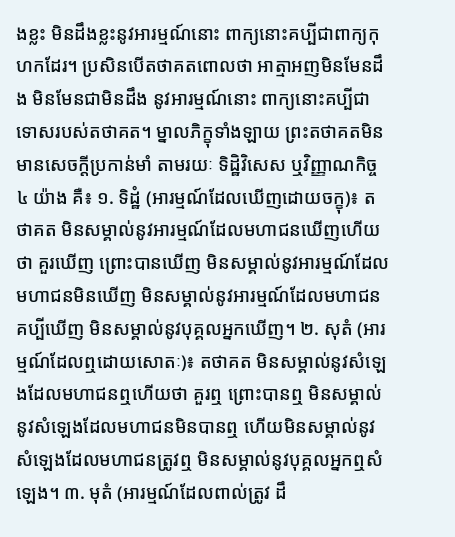ងខ្លះ មិនដឹងខ្លះនូវអារម្មណ៍នោះ ពាក្យនោះគប្បីជាពាក្យកុហកដែរ។ ប្រសិនបើតថាគតពោលថា អាត្មាអញមិនមែនដឹង មិនមែនជាមិនដឹង នូវអារម្មណ៍នោះ ពាក្យនោះគប្បីជាទោសរបស់តថាគត។ ម្នាលភិក្ខុទាំងឡាយ ព្រះតថាគតមិនមានសេចក្តីប្រកាន់មាំ តាមរយៈ ទិដ្ឋិវិសេស ឬវិញ្ញាណកិច្ច ៤ យ៉ាង គឺ៖ ១. ទិដ្ឋំ (អារម្មណ៍ដែលឃើញដោយចក្ខុ)៖ តថាគត មិនសម្គាល់នូវអារម្មណ៍ដែលមហាជនឃើញហើយថា គួរឃើញ ព្រោះបានឃើញ មិនសម្គាល់នូវអារម្មណ៍ដែលមហាជនមិនឃើញ មិនសម្គាល់នូវអារម្មណ៍ដែលមហាជនគប្បីឃើញ មិនសម្គាល់នូវបុគ្គលអ្នកឃើញ។ ២. សុតំ (អារម្មណ៍ដែលឮដោយសោតៈ)៖ តថាគត មិនសម្គាល់នូវសំឡេងដែលមហាជនឮហើយថា គួរឮ ព្រោះបានឮ មិនសម្គាល់នូវសំឡេងដែលមហាជនមិនបានឮ ហើយមិនសម្គាល់នូវសំឡេងដែលមហាជនត្រូវឮ មិនសម្គាល់នូវបុគ្គលអ្នកឮសំឡេង។ ៣. មុតំ (អារម្មណ៍ដែលពាល់ត្រូវ ដឹ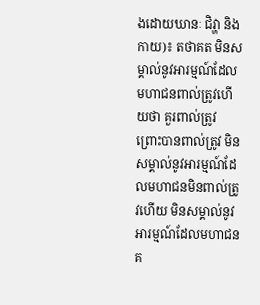ងដោយឃានៈ ជិវ្ហា និងកាយ)៖ តថាគត មិនសម្គាល់នូវអារម្មណ៍ដែលមហាជនពាល់ត្រូវហើយថា គួរពាល់ត្រូវ ព្រោះបានពាល់ត្រូវ មិនសម្គាល់នូវអារម្មណ៍ដែលមហាជនមិនពាល់ត្រូវហើយ មិនសម្គាល់នូវអារម្មណ៍ដែលមហាជនគ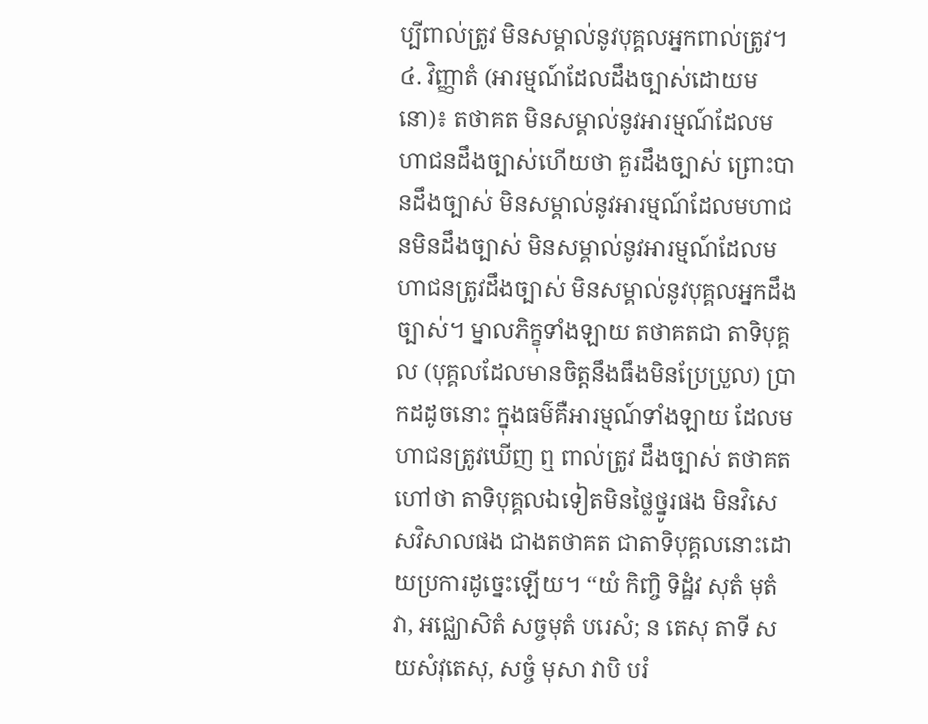ប្បីពាល់ត្រូវ មិនសម្គាល់នូវបុគ្គលអ្នកពាល់ត្រូវ។ ៤. វិញ្ញាតំ (អារម្មណ៍ដែលដឹងច្បាស់ដោយមនោ)៖ តថាគត មិនសម្គាល់នូវអារម្មណ៍ដែលមហាជនដឹងច្បាស់ហើយថា គួរដឹងច្បាស់ ព្រោះបានដឹងច្បាស់ មិនសម្គាល់នូវអារម្មណ៍ដែលមហាជនមិនដឹងច្បាស់ មិនសម្គាល់នូវអារម្មណ៍ដែលមហាជនត្រូវដឹងច្បាស់ មិនសម្គាល់នូវបុគ្គលអ្នកដឹងច្បាស់។ ម្នាលភិក្ខុទាំងឡាយ តថាគតជា តាទិបុគ្គល (បុគ្គលដែលមានចិត្តនឹងធឹងមិនប្រែប្រួល) ប្រាកដដូចនោះ ក្នុងធម៌គឺអារម្មណ៍ទាំងឡាយ ដែលមហាជនត្រូវឃើញ ឮ ពាល់ត្រូវ ដឹងច្បាស់ តថាគតហៅថា តាទិបុគ្គលឯទៀតមិនថ្លៃថ្នូរផង មិនវិសេសវិសាលផង ជាងតថាគត ជាតាទិបុគ្គលនោះដោយប្រការដូច្នេះឡើយ។ ‘‘យំ កិញ្ចិ ទិដ្ឋំវ សុតំ មុតំ វា, អជ្ឈោសិតំ សច្ចមុតំ បរេសំ; ន តេសុ តាទី សយសំវុតេសុ, សច្ចំ មុសា វាបិ បរំ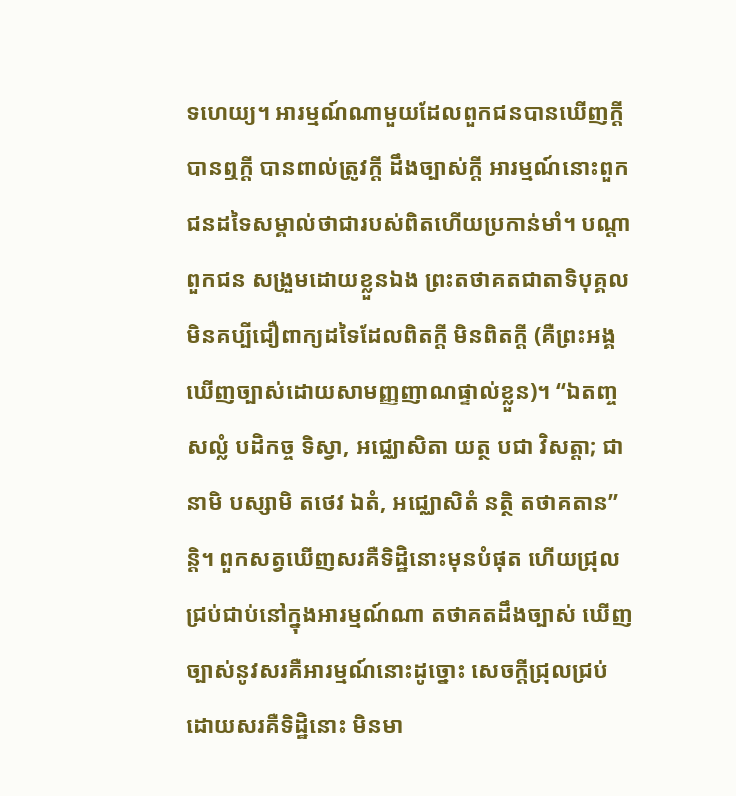ទហេយ្យ។ អារម្មណ៍ណាមួយដែលពួកជនបានឃើញក្តី បានឮក្តី បានពាល់ត្រូវក្តី ដឹងច្បាស់ក្តី អារម្មណ៍នោះពួកជនដទៃសម្គាល់ថាជារបស់ពិតហើយប្រកាន់មាំ។ បណ្តាពួកជន សង្រួមដោយខ្លួនឯង ព្រះតថាគតជាតាទិបុគ្គល មិនគប្បីជឿពាក្យដទៃដែលពិតក្តី មិនពិតក្តី (គឺព្រះអង្គឃើញច្បាស់ដោយសាមញ្ញញាណផ្ទាល់ខ្លួន)។ ‘‘ឯតញ្ច សល្លំ បដិកច្ច ទិស្វា, អជ្ឈោសិតា យត្ថ បជា វិសត្តា; ជានាមិ បស្សាមិ តថេវ ឯតំ, អជ្ឈោសិតំ នត្ថិ តថាគតាន’’ន្តិ។ ពួកសត្វឃើញសរគឺទិដ្ឋិនោះមុនបំផុត ហើយជ្រុលជ្រប់ជាប់នៅក្នុងអារម្មណ៍ណា តថាគតដឹងច្បាស់ ឃើញច្បាស់នូវសរគឺអារម្មណ៍នោះដូច្នោះ សេចក្តីជ្រុលជ្រប់ដោយសរគឺទិដ្ឋិនោះ មិនមា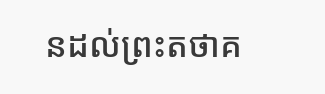នដល់ព្រះតថាគ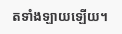តទាំងឡាយឡើយ។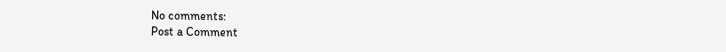No comments:
Post a Comment